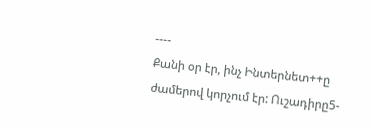----
Քանի օր էր, ինչ Ինտերնետ++ը ժամերով կորչում էր: Ուշադիրը5-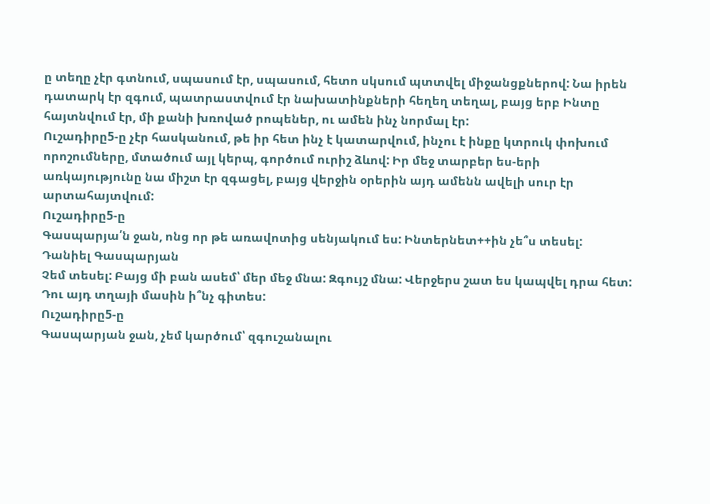ը տեղը չէր գտնում, սպասում էր, սպասում, հետո սկսում պտտվել միջանցքներով: Նա իրեն դատարկ էր զգում, պատրաստվում էր նախատինքների հեղեղ տեղալ, բայց երբ Ինտը հայտնվում էր, մի քանի խռոված րոպեներ, ու ամեն ինչ նորմալ էր:
Ուշադիրը5-ը չէր հասկանում, թե իր հետ ինչ է կատարվում, ինչու է ինքը կտրուկ փոխում որոշումները, մտածում այլ կերպ, գործում ուրիշ ձևով: Իր մեջ տարբեր ես-երի առկայությունը նա միշտ էր զգացել, բայց վերջին օրերին այդ ամենն ավելի սուր էր արտահայտվում:
Ուշադիրը5-ը
Գասպարյա՛ն ջան, ոնց որ թե առավոտից սենյակում ես: Ինտերնետ++ին չե՞ս տեսել:
Դանիել Գասպարյան
Չեմ տեսել: Բայց մի բան ասեմ՝ մեր մեջ մնա: Զգույշ մնա: Վերջերս շատ ես կապվել դրա հետ: Դու այդ տղայի մասին ի՞նչ գիտես:
Ուշադիրը5-ը
Գասպարյան ջան, չեմ կարծում՝ զգուշանալու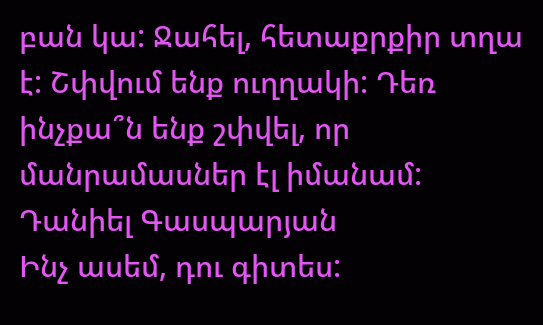բան կա: Ջահել, հետաքրքիր տղա է: Շփվում ենք ուղղակի: Դեռ ինչքա՞ն ենք շփվել, որ մանրամասներ էլ իմանամ:
Դանիել Գասպարյան
Ինչ ասեմ, դու գիտես: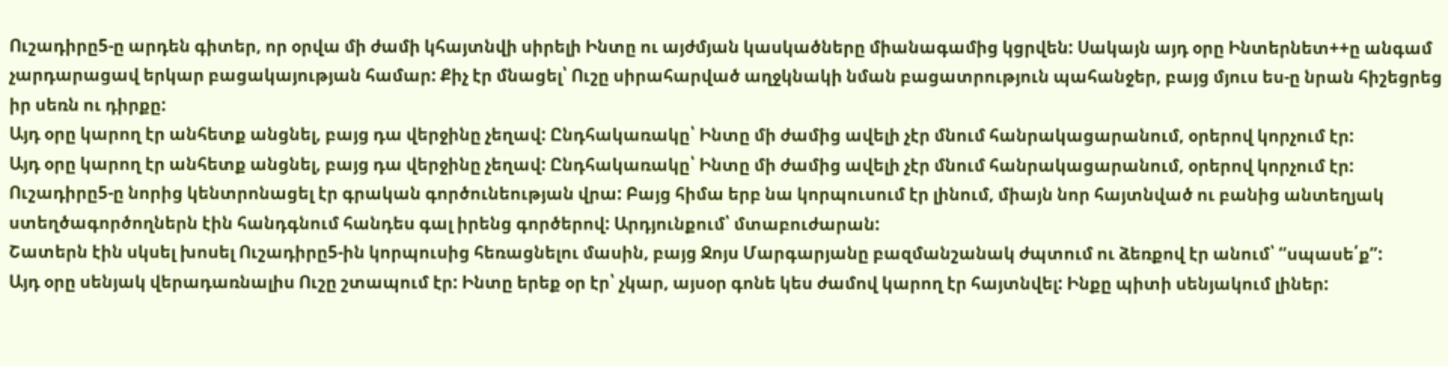Ուշադիրը5-ը արդեն գիտեր, որ օրվա մի ժամի կհայտնվի սիրելի Ինտը ու այժմյան կասկածները միանագամից կցրվեն: Սակայն այդ օրը Ինտերնետ++ը անգամ չարդարացավ երկար բացակայության համար: Քիչ էր մնացել՝ Ուշը սիրահարված աղջկնակի նման բացատրություն պահանջեր, բայց մյուս ես-ը նրան հիշեցրեց իր սեռն ու դիրքը:
Այդ օրը կարող էր անհետք անցնել, բայց դա վերջինը չեղավ: Ընդհակառակը՝ Ինտը մի ժամից ավելի չէր մնում հանրակացարանում, օրերով կորչում էր:
Այդ օրը կարող էր անհետք անցնել, բայց դա վերջինը չեղավ: Ընդհակառակը՝ Ինտը մի ժամից ավելի չէր մնում հանրակացարանում, օրերով կորչում էր:
Ուշադիրը5-ը նորից կենտրոնացել էր գրական գործունեության վրա: Բայց հիմա երբ նա կորպուսում էր լինում, միայն նոր հայտնված ու բանից անտեղյակ ստեղծագործողներն էին հանդգնում հանդես գալ իրենց գործերով: Արդյունքում՝ մտաբուժարան:
Շատերն էին սկսել խոսել Ուշադիրը5-ին կորպուսից հեռացնելու մասին, բայց Ջոյս Մարգարյանը բազմանշանակ ժպտում ու ձեռքով էր անում՝ “սպասե՛ք”:
Այդ օրը սենյակ վերադառնալիս Ուշը շտապում էր: Ինտը երեք օր էր՝ չկար, այսօր գոնե կես ժամով կարող էր հայտնվել: Ինքը պիտի սենյակում լիներ: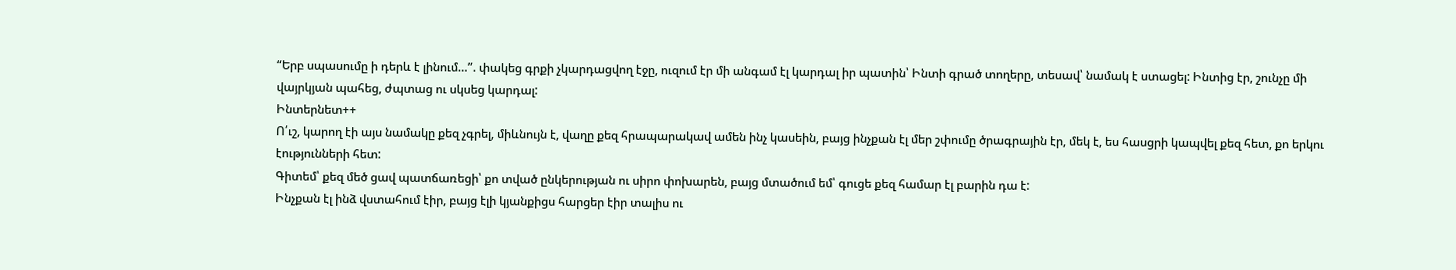“Երբ սպասումը ի դերև է լինում…”. փակեց գրքի չկարդացվող էջը, ուզում էր մի անգամ էլ կարդալ իր պատին՝ Ինտի գրած տողերը, տեսավ՝ նամակ է ստացել: Ինտից էր, շունչը մի վայրկյան պահեց, ժպտաց ու սկսեց կարդալ:
Ինտերնետ++
Ո՛ւշ, կարող էի այս նամակը քեզ չգրել, միևնույն է, վաղը քեզ հրապարակավ ամեն ինչ կասեին, բայց ինչքան էլ մեր շփումը ծրագրային էր, մեկ է, ես հասցրի կապվել քեզ հետ, քո երկու էությունների հետ:
Գիտեմ՝ քեզ մեծ ցավ պատճառեցի՝ քո տված ընկերության ու սիրո փոխարեն, բայց մտածում եմ՝ գուցե քեզ համար էլ բարին դա է:
Ինչքան էլ ինձ վստահում էիր, բայց էլի կյանքիցս հարցեր էիր տալիս ու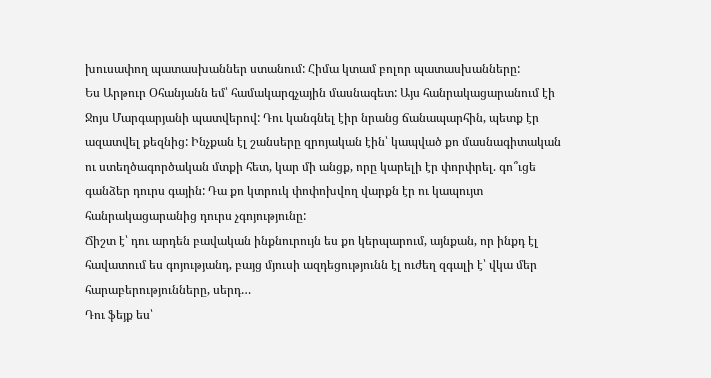խուսափող պատասխաններ ստանում: Հիմա կտամ բոլոր պատասխանները:
Ես Արթուր Օհանյանն եմ՝ համակարգչային մասնագետ: Այս հանրակացարանում էի Ջոյս Մարգարյանի պատվերով: Դու կանգնել էիր նրանց ճանապարհին, պետք էր ազատվել քեզնից: Ինչքան էլ շանսերը զրոյական էին՝ կապված քո մասնագիտական ու ստեղծագործական մտքի հետ, կար մի անցք, որը կարելի էր փորփրել. գո՞ւցե գանձեր դուրս գային: Դա քո կտրուկ փոփոխվող վարքն էր ու կապույտ հանրակացարանից դուրս չգոյությունը:
Ճիշտ է՝ դու արդեն բավական ինքնուրույն ես քո կերպարում, այնքան, որ ինքդ էլ հավատում ես գոյությանդ, բայց մյուսի ազդեցությունն էլ ուժեղ զգալի է՝ վկա մեր հարաբերությունները, սերդ…
Դու ֆեյք ես՝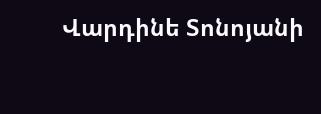Վարդինե Տոնոյանի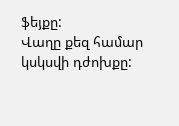ֆեյքը:
Վաղը քեզ համար կսկսվի դժոխքը: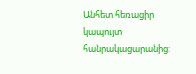Անհետ հեռացիր կապույտ հանրակացարանից: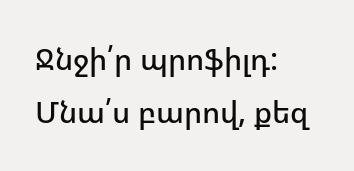Ջնջի՛ր պրոֆիլդ:
Մնա՛ս բարով, քեզ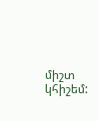միշտ կհիշեմ: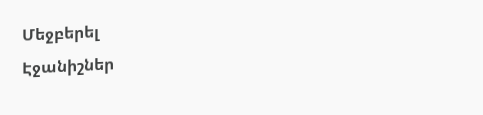Մեջբերել
Էջանիշներ